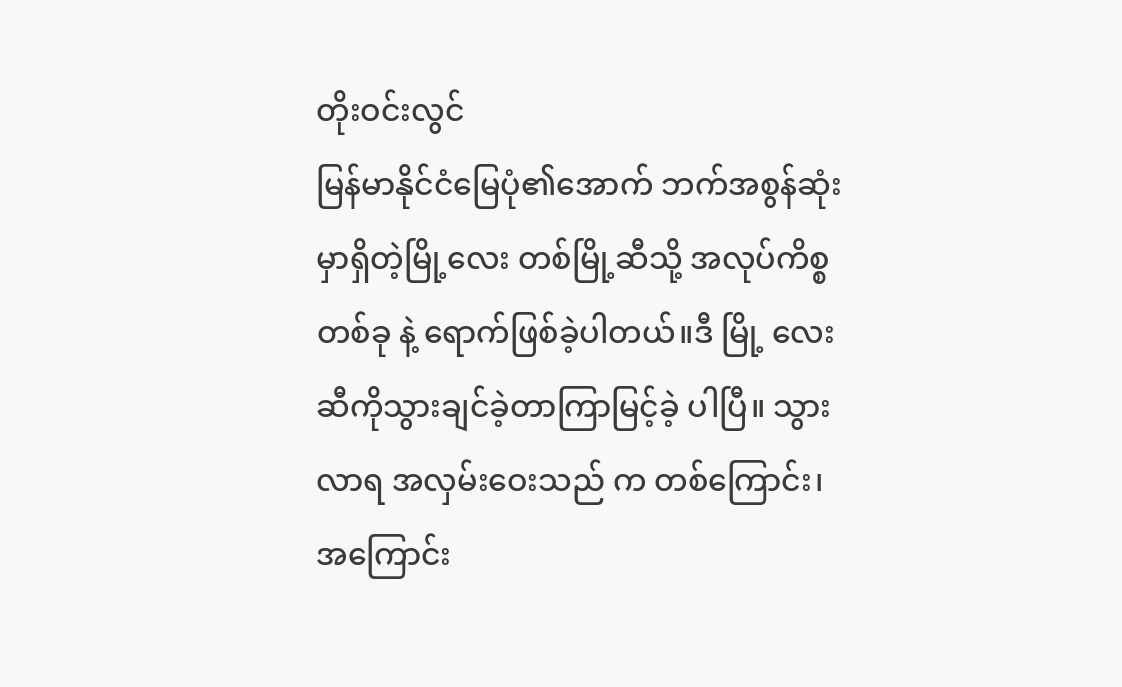တိုးဝင်းလွင်
မြန်မာနိုင်ငံမြေပုံ၏အောက် ဘက်အစွန်ဆုံးမှာရှိတဲ့မြို့လေး တစ်မြို့ဆီသို့ အလုပ်ကိစ္စတစ်ခု နဲ့ ရောက်ဖြစ်ခဲ့ပါတယ်။ဒီ မြို့ လေးဆီကိုသွားချင်ခဲ့တာကြာမြင့်ခဲ့ ပါပြီ။ သွားလာရ အလှမ်းဝေးသည် က တစ်ကြောင်း၊အကြောင်း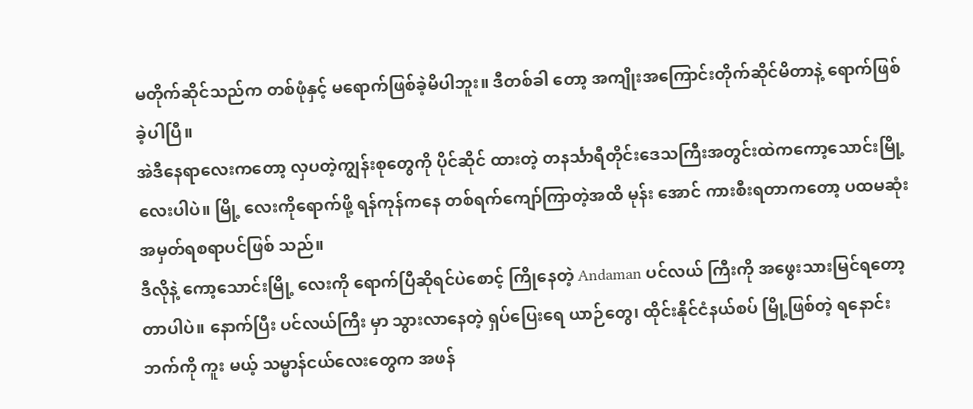မတိုက်ဆိုင်သည်က တစ်ဖုံနှင့် မရောက်ဖြစ်ခဲ့မိပါဘူး။ ဒီတစ်ခါ တော့ အကျိုးအကြောင်းတိုက်ဆိုင်မိတာနဲ့ ရောက်ဖြစ်ခဲ့ပါပြီ။
အဲဒီနေရာလေးကတော့ လှပတဲ့ကျွန်းစုတွေကို ပိုင်ဆိုင် ထားတဲ့ တနင်္သာရီတိုင်းဒေသကြီးအတွင်းထဲကကော့သောင်းမြို့လေးပါပဲ။ မြို့ လေးကိုရောက်ဖို့ ရန်ကုန်ကနေ တစ်ရက်ကျော်ကြာတဲ့အထိ မုန်း အောင် ကားစီးရတာကတော့ ပထမဆုံးအမှတ်ရစရာပင်ဖြစ် သည်။
ဒီလိုနဲ့ ကော့သောင်းမြို့ လေးကို ရောက်ပြီဆိုရင်ပဲစောင့် ကြိုနေတဲ့ Andaman ပင်လယ် ကြီးကို အဖွေးသားမြင်ရတော့တာပါပဲ။ နောက်ပြီး ပင်လယ်ကြီး မှာ သွားလာနေတဲ့ ရှပ်ပြေးရေ ယာဉ်တွေ၊ ထိုင်းနိုင်ငံနယ်စပ် မြို့ဖြစ်တဲ့ ရနောင်းဘက်ကို ကူး မယ့် သမ္မာန်ငယ်လေးတွေက အဖန်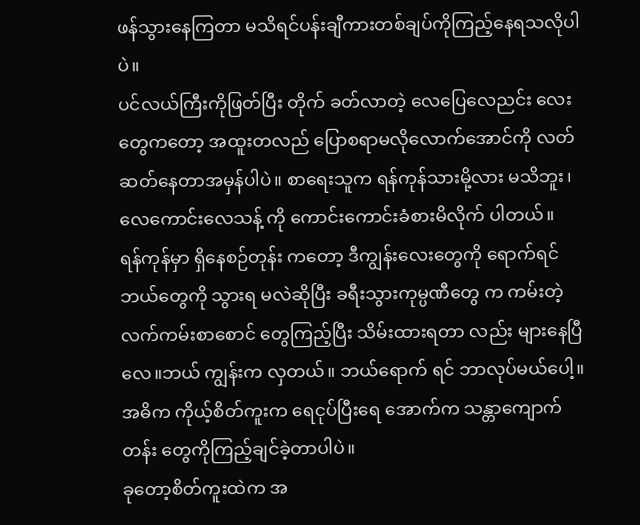ဖန်သွားနေကြတာ မသိရင်ပန်းချီကားတစ်ချပ်ကိုကြည့်နေရသလိုပါပဲ။
ပင်လယ်ကြီးကိုဖြတ်ပြီး တိုက် ခတ်လာတဲ့ လေပြေလေညင်း လေးတွေကတော့ အထူးတလည် ပြောစရာမလိုလောက်အောင်ကို လတ်ဆတ်နေတာအမှန်ပါပဲ။ စာရေးသူက ရန်ကုန်သားမို့လား မသိဘူး၊ လေကောင်းလေသန့် ကို ကောင်းကောင်းခံစားမိလိုက် ပါတယ်။
ရန်ကုန်မှာ ရှိနေစဉ်တုန်း ကတော့ ဒီကျွန်းလေးတွေကို ရောက်ရင် ဘယ်တွေကို သွားရ မလဲဆိုပြီး ခရီးသွားကုမ္ပဏီတွေ က ကမ်းတဲ့ လက်ကမ်းစာစောင် တွေကြည့်ပြီး သိမ်းထားရတာ လည်း များနေပြီလေ။ဘယ် ကျွန်းက လှတယ်။ ဘယ်ရောက် ရင် ဘာလုပ်မယ်ပေါ့။ အဓိက ကိုယ့်စိတ်ကူးက ရေငုပ်ပြီးရေ အောက်က သန္တာကျောက်တန်း တွေကိုကြည့်ချင်ခဲ့တာပါပဲ။
ခုတော့စိတ်ကူးထဲက အ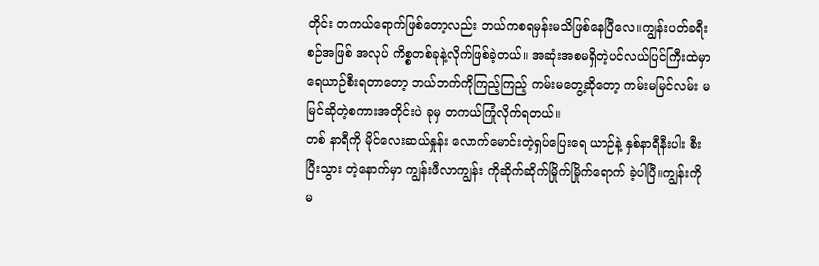တိုင်း တကယ်ရောက်ဖြစ်တော့လည်း ဘယ်ကစရမှန်းမသိဖြစ်နေပြီလေ။ကျွန်းပတ်ခရီးစဉ်အဖြစ် အလုပ် ကိစ္စတစ်ခုနဲ့လိုက်ဖြစ်ခဲ့တယ်။ အဆုံးအစမရှိတဲ့ပင်လယ်ပြင်ကြီးထဲမှာ ရေယာဉ်စီးရတာတော့ ဘယ်ဘက်ကိုကြည့်ကြည့် ကမ်းမတွေ့ဆိုတော့ ကမ်းမမြင်လမ်း မမြင်ဆိုတဲ့စကားအတိုင်းပဲ ခုမှ တကယ်ကြုံလိုက်ရတယ်။
တစ် နာရီကို မိုင်လေးဆယ်နှုန်း လောက်မောင်းတဲ့ရှပ်ပြေးရေ ယာဉ်နဲ့ နှစ်နာရီနီးပါး စီးပြီးသွား တဲ့နောက်မှာ ကျွန်းဖီလာကျွန်း ကိုဆိုက်ဆိုက်မြိုက်မြိုက်ရောက် ခဲ့ပါပြီ။ကျွန်းကို မ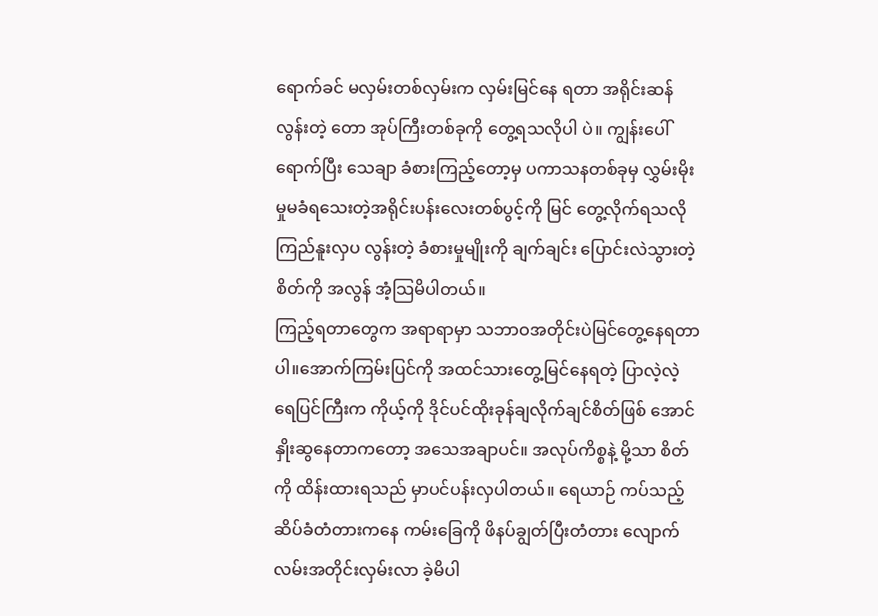ရောက်ခင် မလှမ်းတစ်လှမ်းက လှမ်းမြင်နေ ရတာ အရိုင်းဆန်လွန်းတဲ့ တော အုပ်ကြီးတစ်ခုကို တွေ့ရသလိုပါ ပဲ။ ကျွန်းပေါ်ရောက်ပြီး သေချာ ခံစားကြည့်တော့မှ ပကာသနတစ်ခုမှ လွှမ်းမိုးမှုမခံရသေးတဲ့အရိုင်းပန်းလေးတစ်ပွင့်ကို မြင် တွေ့လိုက်ရသလိုကြည်နူးလှပ လွန်းတဲ့ ခံစားမှုမျိုးကို ချက်ချင်း ပြောင်းလဲသွားတဲ့စိတ်ကို အလွန် အံ့သြမိပါတယ်။
ကြည့်ရတာတွေက အရာရာမှာ သဘာဝအတိုင်းပဲမြင်တွေ့နေရတာပါ။အောက်ကြမ်းပြင်ကို အထင်သားတွေ့မြင်နေရတဲ့ ပြာလဲ့လဲ့ ရေပြင်ကြီးက ကိုယ့်ကို ဒိုင်ပင်ထိုးခုန်ချလိုက်ချင်စိတ်ဖြစ် အောင် နှိုးဆွနေတာကတော့ အသေအချာပင်။ အလုပ်ကိစ္စနဲ့ မို့သာ စိတ်ကို ထိန်းထားရသည် မှာပင်ပန်းလှပါတယ်။ ရေယာဉ် ကပ်သည့်ဆိပ်ခံတံတားကနေ ကမ်းခြေကို ဖိနပ်ချွတ်ပြီးတံတား လျောက်လမ်းအတိုင်းလှမ်းလာ ခဲ့မိပါ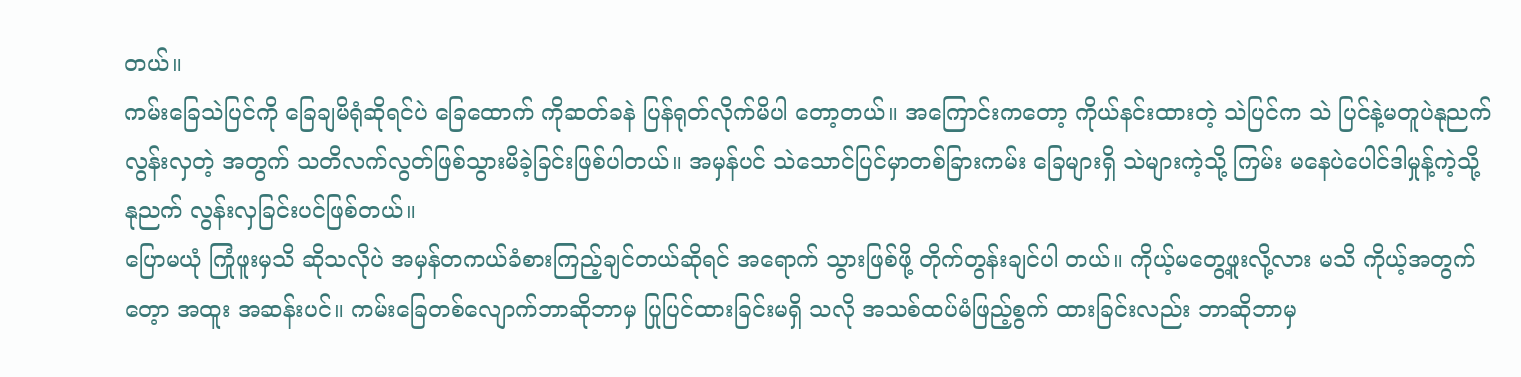တယ်။
ကမ်းခြေသဲပြင်ကို ခြေချမိရုံဆိုရင်ပဲ ခြေထောက် ကိုဆတ်ခနဲ ပြန်ရုတ်လိုက်မိပါ တော့တယ်။ အကြောင်းကတော့ ကိုယ်နင်းထားတဲ့ သဲပြင်က သဲ ပြင်နဲ့မတူပဲနုညက်လွန်းလှတဲ့ အတွက် သတိလက်လွတ်ဖြစ်သွားမိခဲ့ခြင်းဖြစ်ပါတယ်။ အမှန်ပင် သဲသောင်ပြင်မှာတစ်ခြားကမ်း ခြေများရှိ သဲများကဲ့သို့ ကြမ်း မနေပဲပေါင်ဒါမှုန့်ကဲ့သို့ နုညက် လွန်းလှခြင်းပင်ဖြစ်တယ်။
ပြောမယုံ ကြုံဖူးမှသိ ဆိုသလိုပဲ အမှန်တကယ်ခံစားကြည့်ချင်တယ်ဆိုရင် အရောက် သွားဖြစ်ဖို့ တိုက်တွန်းချင်ပါ တယ်။ ကိုယ့်မတွေ့ဖူးလို့လား မသိ ကိုယ့်အတွက်တေ့ာ အထူး အဆန်းပင်။ ကမ်းခြေတစ်လျောက်ဘာဆိုဘာမှ ပြုပြင်ထားခြင်းမရှိ သလို အသစ်ထပ်မံဖြည့်စွက် ထားခြင်းလည်း ဘာဆိုဘာမှ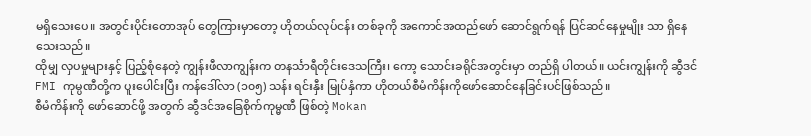မရှိသေးပေ။ အတွင်းပိုင်းတောအုပ် တွေကြားမှာတော့ ဟိုတယ်လုပ်ငန်း တစ်ခုကို အကောင်အထည်ဖော် ဆောင်ရွက်ရန် ပြင်ဆင်နေမှုမျိုး သာ ရှိနေသေးသည်။
ထိုမျှ လှပမှုများနှင့် ပြည့်စုံနေတဲ့ ကျွန်းဖီလာကျွန်းက တနင်္သာရီတိုင်းဒေသကြီး၊ ကော့ သောင်းခရိုင်အတွင်းမှာ တည်ရှိ ပါတယ်။ ယင်းကျွန်းကို ဆွီဒင် FMI ကုမ္ပဏီတို့က ပူးပေါင်းပြီး ကန်ဒေါ်လာ (၁၀၅) သန်း ရင်းနှီး မြုပ်နှံကာ ဟိုတယ်စီမံကိန်းကိုဖော်ဆောင်နေခြင်းပင်ဖြစ်သည်။
စီမံကိန်းကို ဖော်ဆောင်ဖို့ အတွက် ဆွီဒင်အခြေစိုက်ကုမ္မဏီ ဖြစ်တဲ့ Mokan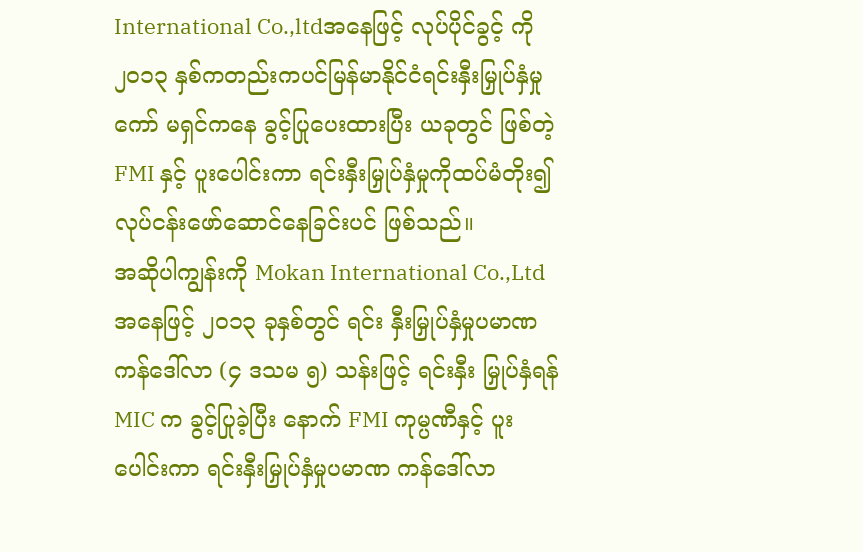International Co.,ltdအနေဖြင့် လုပ်ပိုင်ခွင့် ကို ၂၀၁၃ နှစ်ကတည်းကပင်မြန်မာနိုင်ငံရင်းနှီးမြှုပ်နှံမှုကော် မရှင်ကနေ ခွင့်ပြုပေးထားပြီး ယခုတွင် ဖြစ်တဲ့ FMI နှင့် ပူးပေါင်းကာ ရင်းနှီးမြှုပ်နှံမှုကိုထပ်မံတိုး၍ လုပ်ငန်းဖော်ဆောင်နေခြင်းပင် ဖြစ်သည်။
အဆိုပါကျွန်းကို Mokan International Co.,Ltd အနေဖြင့် ၂၀၁၃ ခုနှစ်တွင် ရင်း နှီးမြှုပ်နှံမှုပမာဏကန်ဒေါ်လာ (၄ ဒသမ ၅) သန်းဖြင့် ရင်းနှီး မြှုပ်နှံရန် MIC က ခွင့်ပြုခဲ့ပြီး နောက် FMI ကုမ္ပဏီနှင့် ပူး ပေါင်းကာ ရင်းနှီးမြှုပ်နှံမှုပမာဏ ကန်ဒေါ်လာ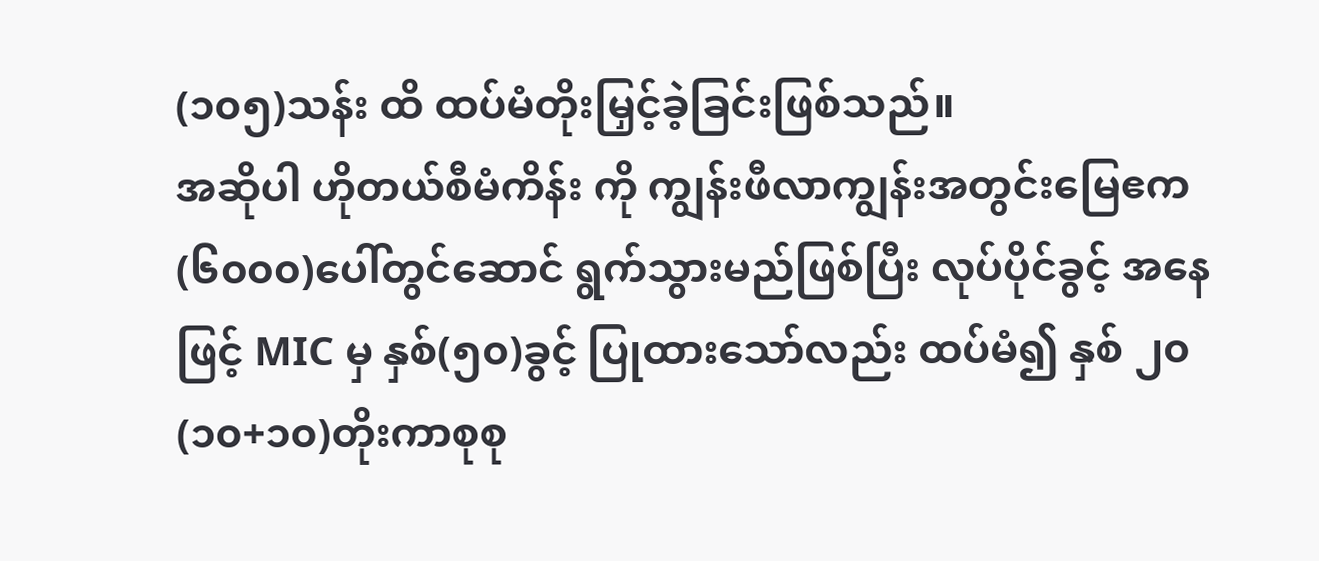(၁၀၅)သန်း ထိ ထပ်မံတိုးမြှင့်ခဲ့ခြင်းဖြစ်သည်။
အဆိုပါ ဟိုတယ်စီမံကိန်း ကို ကျွန်းဖီလာကျွန်းအတွင်းမြေဧက(၆၀၀၀)ပေါ်တွင်ဆောင် ရွက်သွားမည်ဖြစ်ပြီး လုပ်ပိုင်ခွင့် အနေဖြင့် MIC မှ နှစ်(၅၀)ခွင့် ပြုထားသော်လည်း ထပ်မံ၍ နှစ် ၂၀(၁၀+၁၀)တိုးကာစုစု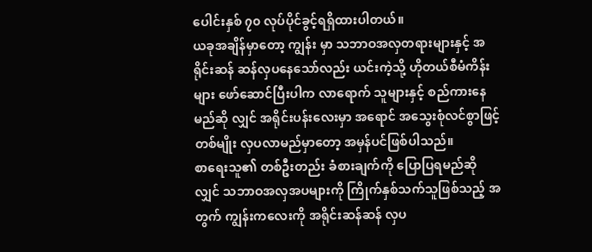ပေါင်းနှစ် ၇၀ လုပ်ပိုင်ခွင့်ရရှိထားပါတယ်။
ယခုအချိန်မှာတော့ ကျွန်း မှာ သဘာဝအလှတရားများနှင့် အရိုင်းဆန် ဆန်လှပနေသော်လည်း ယင်းကဲ့သို့ ဟိုတယ်စီမံကိန်းများ ဖော်ဆောင်ပြီးပါက လာရောက် သူများနှင့် စည်ကားနေမည်ဆို လျှင် အရိုင်းပန်းလေးမှာ အရောင် အသွေးစုံလင်စွာဖြင့် တစ်မျိုး လှပလာမည်မှာတော့ အမှန်ပင်ဖြစ်ပါသည်။
စာရေးသူ၏ တစ်ဦးတည်း ခံစားချက်ကို ပြောပြရမည်ဆို လျှင် သဘာဝအလှအပများကို ကြိုက်နှစ်သက်သူဖြစ်သည့် အတွက် ကျွန်းကလေးကို အရိုင်းဆန်ဆန် လှပ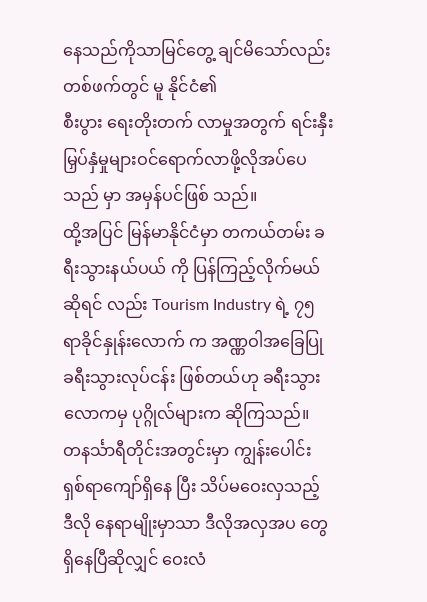နေသည်ကိုသာမြင်တွေ့ ချင်မိသော်လည်း တစ်ဖက်တွင် မူ နိုင်ငံ၏
စီးပွား ရေးတိုးတက် လာမှုအတွက် ရင်းနှီးမြှပ်နှံမှုများဝင်ရောက်လာဖို့လိုအပ်ပေသည် မှာ အမှန်ပင်ဖြစ် သည်။
ထို့အပြင် မြန်မာနိုင်ငံမှာ တကယ်တမ်း ခရီးသွားနယ်ပယ် ကို ပြန်ကြည့်လိုက်မယ်ဆိုရင် လည်း Tourism Industry ရဲ့ ၇၅ ရာခိုင်နှုန်းလောက် က အဏ္ဏဝါအခြေပြု ခရီးသွားလုပ်ငန်း ဖြစ်တယ်ဟု ခရီးသွားလောကမှ ပုဂ္ဂိုလ်များက ဆိုကြသည်။
တနင်္သာရီတိုင်းအတွင်းမှာ ကျွန်းပေါင်း ရှစ်ရာကျော်ရှိနေ ပြီး သိပ်မဝေးလှသည့် ဒီလို နေရာမျိုးမှာသာ ဒီလိုအလှအပ တွေရှိနေပြီဆိုလျှင် ဝေးလံ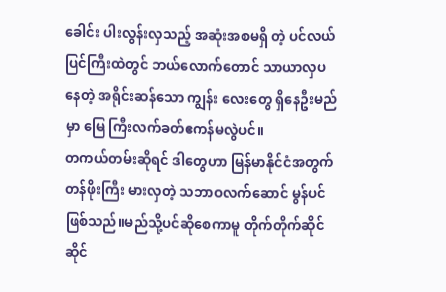ခေါင်း ပါးလွန်းလှသည့် အဆုံးအစမရှိ တဲ့ ပင်လယ်ပြင်ကြီးထဲတွင် ဘယ်လောက်တောင် သာယာလှပ နေတဲ့ အရိုင်းဆန်သော ကျွန်း လေးတွေ ရှိနေဦးမည်မှာ မြေ ကြီးလက်ခတ်ဧကန်မလွဲပင်။
တကယ်တမ်းဆိုရင် ဒါတွေဟာ မြန်မာနိုင်ငံအတွက်တန်ဖိုးကြီး မားလှတဲ့ သဘာဝလက်ဆောင် မွန်ပင်ဖြစ်သည်။မည်သို့ပင်ဆိုစေကာမူ တိုက်တိုက်ဆိုင်ဆိုင်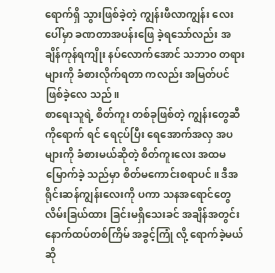ရောက်ရှိ သွားဖြစ်ခဲ့တဲ့ ကျွန်းဖီလာကျွန်း လေးပေါ်မှာ ခဏတာအပန်းဖြေ ခဲ့ရသော်လည်း အချိန်ကုန်ရကျိုး နပ်လောက်အောင် သဘာ၀ တရားများကို ခံစားလိုက်ရတာ ကလည်း အမြတ်ပင်ဖြစ်ခဲ့လေ သည်။
စာရေးသူရဲ့ စိတ်ကူး တစ်ခုဖြစ်တဲ့ ကျွန်းတွေဆီကိုရောက် ရင် ရေငုပ်ပြီး ရေအောက်အလှ အပများကို ခံစားမယ်ဆိုတဲ့ စိတ်ကူးလေး အထမမြောက်ခဲ့ သည်မှာ စိတ်မကောင်းစရာပင်။ ဒီအရိုင်းဆန်ကျွန်းလေးကို ပကာ သနအရောင်တွေ လိမ်းခြယ်ထား ခြင်းမရှိသေးခင် အချိန်အတွင်း နောက်ထပ်တစ်ကြိမ် အခွင့်ကြုံ လို့ ရောက်ခဲ့မယ်ဆို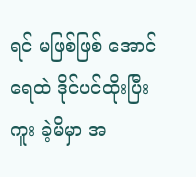ရင် မဖြစ်ဖြစ် အောင် ရေထဲ ဒိုင်ပင်ထိုးပြီး ကူး ခဲ့မိမှာ အ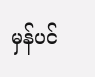မှန်ပင်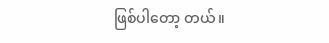ဖြစ်ပါတော့ တယ်။